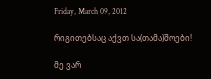Friday, March 09, 2012

რიგითებსაც აქვთ სა(თამა)შოები!

მე ვარ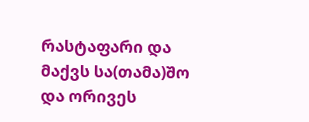რასტაფარი და მაქვს სა(თამა)შო
და ორივეს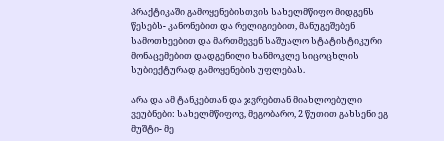პრაქტიკაში გამოყენებისთვის სახელმწიფო მიდგენს წესებს- კანონებით და რელიგიებით, მანუგეშებენ სამოთხეებით და მართმევენ საშუალო სტატისტიკური მონაცემებით დადგენილი ხანმოკლე სიცოცხლის სუბიექტურად გამოყენების უფლებას.

არა და ამ ტანკებთან და ჯვრებთან მიახლოებული ვეუბნები: სახელმწიფოვ, მეგობარო, 2 წუთით გახსენი ეგ მუშტი- მე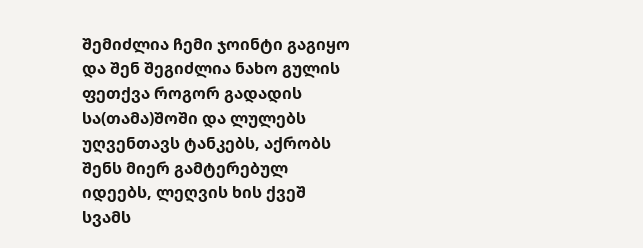შემიძლია ჩემი ჯოინტი გაგიყო და შენ შეგიძლია ნახო გულის ფეთქვა როგორ გადადის სა(თამა)შოში და ლულებს უღვენთავს ტანკებს, აქრობს შენს მიერ გამტერებულ იდეებს, ლეღვის ხის ქვეშ სვამს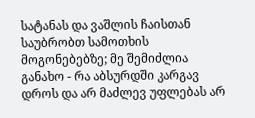სატანას და ვაშლის ჩაისთან საუბრობთ სამოთხის მოგონებებზე; მე შემიძლია განახო - რა აბსურდში კარგავ დროს და არ მაძლევ უფლებას არ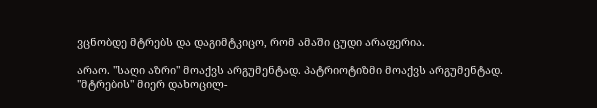ვცნობდე მტრებს და დაგიმტკიცო, რომ ამაში ცუდი არაფერია.

არაო. "საღი აზრი" მოაქვს არგუმენტად. პატრიოტიზმი მოაქვს არგუმენტად. "მტრების" მიერ დახოცილ-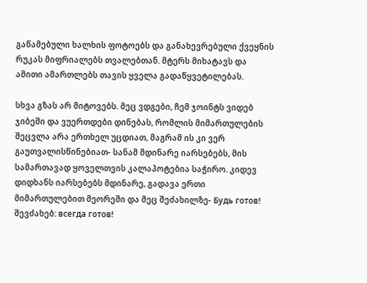გაწამებული ხალხის ფოტოებს და განახევრებული ქვეყნის რუკას მიფრიალებს თვალებთან. მტერს მიხატავს და ამითი ამართლებს თავის ყველა გადაწყვეტილებას.

სხვა გზას არ მიტოვებს. მეც ვდგები, ჩემ ჯოინტს ვიდებ ჯიბეში და ვუერთდები დინებას, რომლის მიმართულების შეცვლა არა ერთხელ უცდიათ, მაგრამ ის კი ვერ გაუთვალისწინებიათ- სანამ მდინარე იარსებებს, მის სამართავად ყოველთვის კალაპოტებია საჭირო. კიდევ დიდხანს იარსებებს მდინარე, გადავა ერთი მიმართულებით მეორეში და მეც შეძახილზე- Будь готов! შევძახებ: всегда готов!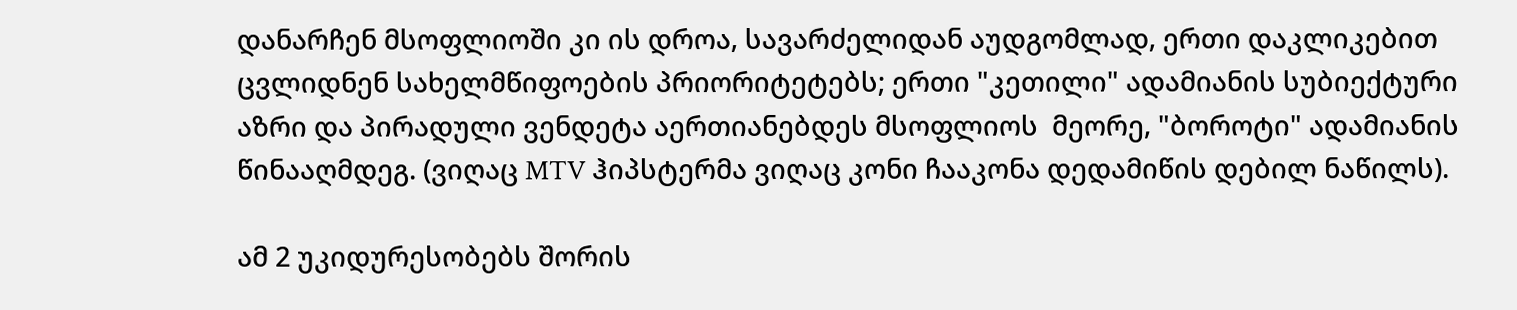დანარჩენ მსოფლიოში კი ის დროა, სავარძელიდან აუდგომლად, ერთი დაკლიკებით ცვლიდნენ სახელმწიფოების პრიორიტეტებს; ერთი "კეთილი" ადამიანის სუბიექტური აზრი და პირადული ვენდეტა აერთიანებდეს მსოფლიოს  მეორე, "ბოროტი" ადამიანის წინააღმდეგ. (ვიღაც MTV ჰიპსტერმა ვიღაც კონი ჩააკონა დედამიწის დებილ ნაწილს).

ამ 2 უკიდურესობებს შორის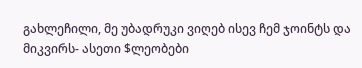გახლეჩილი, მე უბადრუკი ვიღებ ისევ ჩემ ჯოინტს და მიკვირს- ასეთი $ლეობები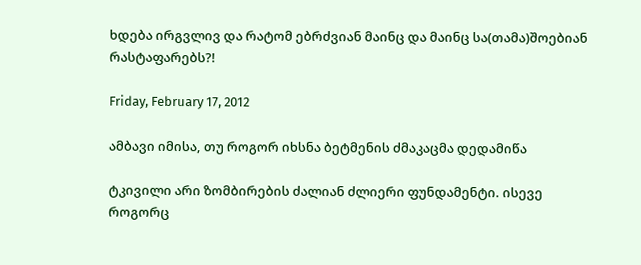ხდება ირგვლივ და რატომ ებრძვიან მაინც და მაინც სა(თამა)შოებიან რასტაფარებს?!

Friday, February 17, 2012

ამბავი იმისა, თუ როგორ იხსნა ბეტმენის ძმაკაცმა დედამიწა

ტკივილი არი ზომბირების ძალიან ძლიერი ფუნდამენტი. ისევე როგორც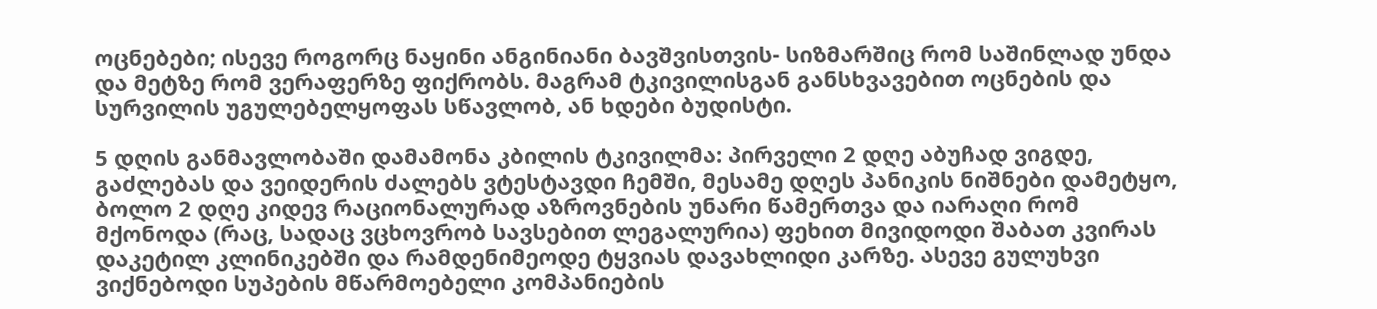ოცნებები; ისევე როგორც ნაყინი ანგინიანი ბავშვისთვის- სიზმარშიც რომ საშინლად უნდა და მეტზე რომ ვერაფერზე ფიქრობს. მაგრამ ტკივილისგან განსხვავებით ოცნების და სურვილის უგულებელყოფას სწავლობ, ან ხდები ბუდისტი.

5 დღის განმავლობაში დამამონა კბილის ტკივილმა: პირველი 2 დღე აბუჩად ვიგდე, გაძლებას და ვეიდერის ძალებს ვტესტავდი ჩემში, მესამე დღეს პანიკის ნიშნები დამეტყო, ბოლო 2 დღე კიდევ რაციონალურად აზროვნების უნარი წამერთვა და იარაღი რომ მქონოდა (რაც, სადაც ვცხოვრობ სავსებით ლეგალურია) ფეხით მივიდოდი შაბათ კვირას დაკეტილ კლინიკებში და რამდენიმეოდე ტყვიას დავახლიდი კარზე. ასევე გულუხვი ვიქნებოდი სუპების მწარმოებელი კომპანიების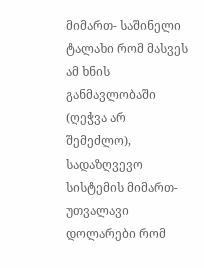მიმართ- საშინელი ტალახი რომ მასვეს ამ ხნის განმავლობაში (ღეჭვა არ შემეძლო), სადაზღვევო სისტემის მიმართ- უთვალავი დოლარები რომ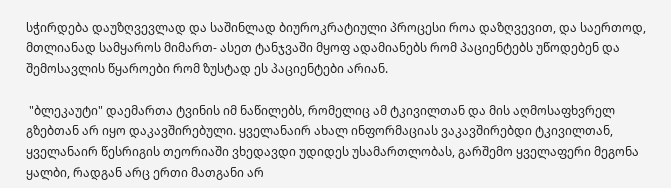სჭირდება დაუზღვევლად და საშინლად ბიუროკრატიული პროცესი როა დაზღვევით, და საერთოდ, მთლიანად სამყაროს მიმართ- ასეთ ტანჯვაში მყოფ ადამიანებს რომ პაციენტებს უწოდებენ და შემოსავლის წყაროები რომ ზუსტად ეს პაციენტები არიან.

 "ბლეკაუტი" დაემართა ტვინის იმ ნაწილებს, რომელიც ამ ტკივილთან და მის აღმოსაფხვრელ გზებთან არ იყო დაკავშირებული. ყველანაირ ახალ ინფორმაციას ვაკავშირებდი ტკივილთან, ყველანაირ წესრიგის თეორიაში ვხედავდი უდიდეს უსამართლობას, გარშემო ყველაფერი მეგონა ყალბი, რადგან არც ერთი მათგანი არ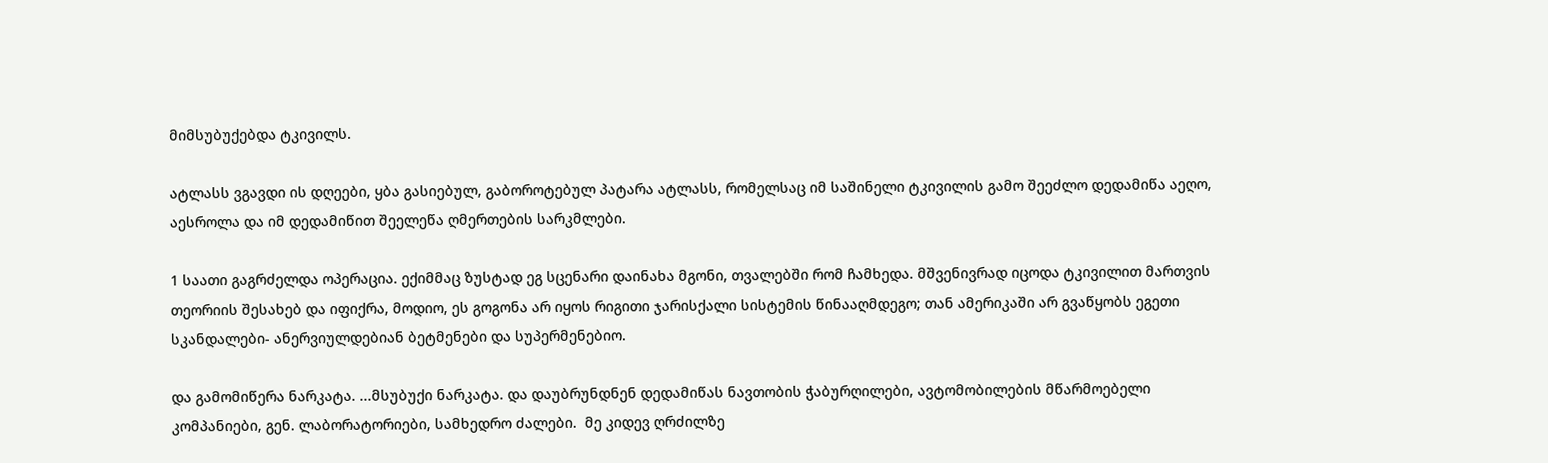მიმსუბუქებდა ტკივილს.

ატლასს ვგავდი ის დღეები, ყბა გასიებულ, გაბოროტებულ პატარა ატლასს, რომელსაც იმ საშინელი ტკივილის გამო შეეძლო დედამიწა აეღო, აესროლა და იმ დედამიწით შეელეწა ღმერთების სარკმლები.

1 საათი გაგრძელდა ოპერაცია. ექიმმაც ზუსტად ეგ სცენარი დაინახა მგონი, თვალებში რომ ჩამხედა. მშვენივრად იცოდა ტკივილით მართვის თეორიის შესახებ და იფიქრა, მოდიო, ეს გოგონა არ იყოს რიგითი ჯარისქალი სისტემის წინააღმდეგო; თან ამერიკაში არ გვაწყობს ეგეთი სკანდალები- ანერვიულდებიან ბეტმენები და სუპერმენებიო.

და გამომიწერა ნარკატა. ...მსუბუქი ნარკატა. და დაუბრუნდნენ დედამიწას ნავთობის ჭაბურღილები, ავტომობილების მწარმოებელი კომპანიები, გენ. ლაბორატორიები, სამხედრო ძალები.  მე კიდევ ღრძილზე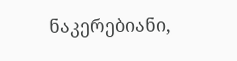ნაკერებიანი,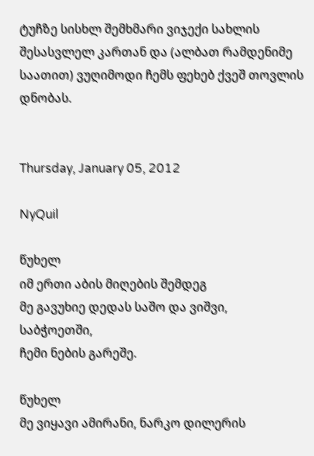ტუჩზე სისხლ შემხმარი ვიჯექი სახლის შესასვლელ კართან და (ალბათ რამდენიმე საათით) ვუღიმოდი ჩემს ფეხებ ქვეშ თოვლის დნობას.


Thursday, January 05, 2012

NyQuil

წუხელ
იმ ერთი აბის მიღების შემდეგ
მე გავუხიე დედას საშო და ვიშვი,
საბჭოეთში,
ჩემი ნების გარეშე.

წუხელ
მე ვიყავი ამირანი, ნარკო დილერის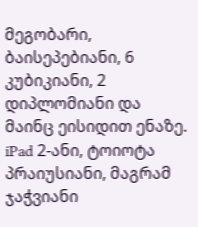მეგობარი,
ბაისეპებიანი, 6 კუბიკიანი, 2 დიპლომიანი და მაინც ეისიდით ენაზე.
iPad 2-ანი, ტოიოტა პრაიუსიანი, მაგრამ ჯაჭვიანი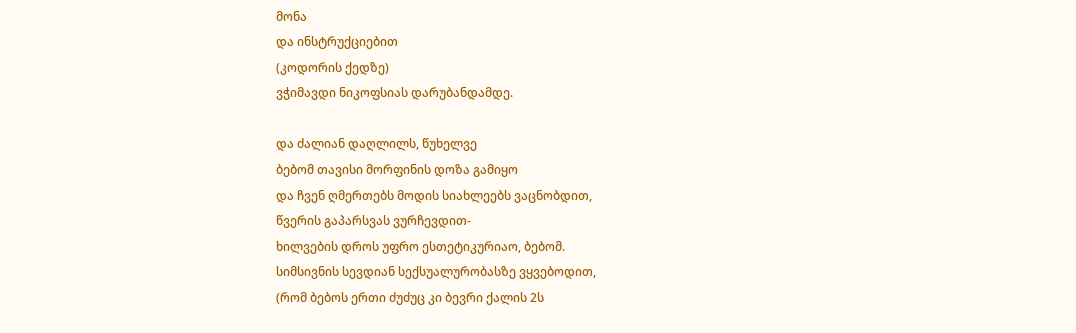მონა
და ინსტრუქციებით
(კოდორის ქედზე)
ვჭიმავდი ნიკოფსიას დარუბანდამდე.

და ძალიან დაღლილს, წუხელვე
ბებომ თავისი მორფინის დოზა გამიყო
და ჩვენ ღმერთებს მოდის სიახლეებს ვაცნობდით,
წვერის გაპარსვას ვურჩევდით-
ხილვების დროს უფრო ესთეტიკურიაო, ბებომ.
სიმსივნის სევდიან სექსუალურობასზე ვყვებოდით,
(რომ ბებოს ერთი ძუძუც კი ბევრი ქალის 2ს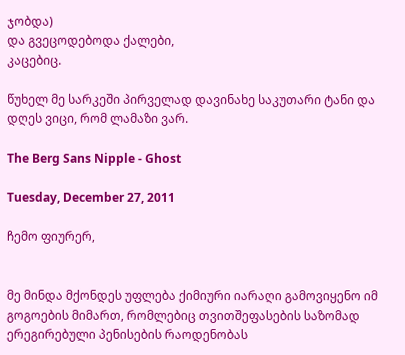ჯობდა)
და გვეცოდებოდა ქალები,
კაცებიც.

წუხელ მე სარკეში პირველად დავინახე საკუთარი ტანი და დღეს ვიცი, რომ ლამაზი ვარ.

The Berg Sans Nipple - Ghost

Tuesday, December 27, 2011

ჩემო ფიურერ,


მე მინდა მქონდეს უფლება ქიმიური იარაღი გამოვიყენო იმ გოგოების მიმართ, რომლებიც თვითშეფასების საზომად ერეგირებული პენისების რაოდენობას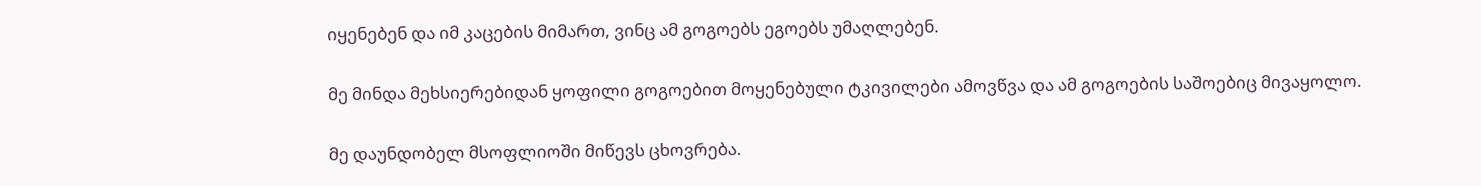იყენებენ და იმ კაცების მიმართ, ვინც ამ გოგოებს ეგოებს უმაღლებენ.

მე მინდა მეხსიერებიდან ყოფილი გოგოებით მოყენებული ტკივილები ამოვწვა და ამ გოგოების საშოებიც მივაყოლო.

მე დაუნდობელ მსოფლიოში მიწევს ცხოვრება.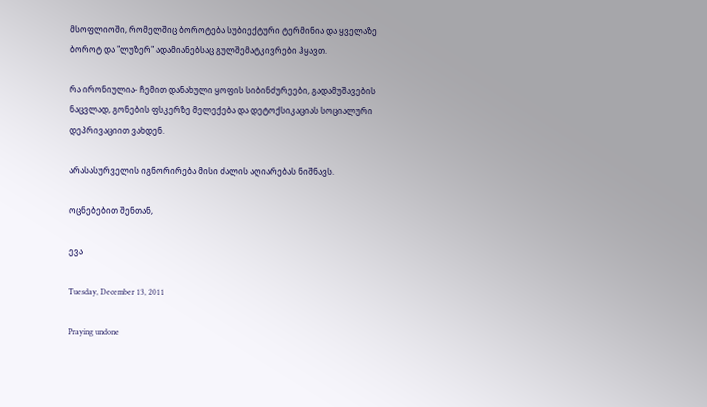მსოფლიოში, რომელშიც ბოროტება სუბიექტური ტერმინია და ყველაზე ბოროტ და "ლუზერ" ადამიანებსაც გულშემატკივრები ჰყავთ.

რა ირონიულია- ჩემით დანახული ყოფის სიბინძურეები, გადამუშავების ნაცვლად, გონების ფსკერზე მელექება და დეტოქსიკაციას სოციალური დეპრივაციით ვახდენ.

არასასურველის იგნორირება მისი ძალის აღიარებას ნიშნავს.

ოცნებებით შენთან,

ევა

Tuesday, December 13, 2011

Praying undone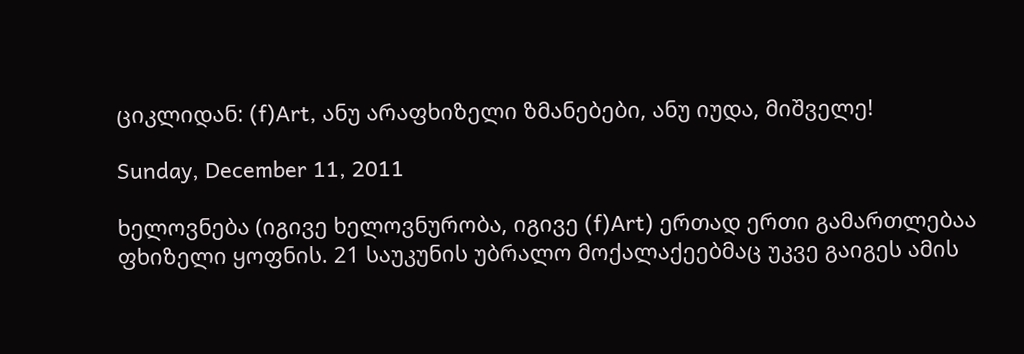ციკლიდან: (f)Art, ანუ არაფხიზელი ზმანებები, ანუ იუდა, მიშველე!

Sunday, December 11, 2011

ხელოვნება (იგივე ხელოვნურობა, იგივე (f)Art) ერთად ერთი გამართლებაა ფხიზელი ყოფნის. 21 საუკუნის უბრალო მოქალაქეებმაც უკვე გაიგეს ამის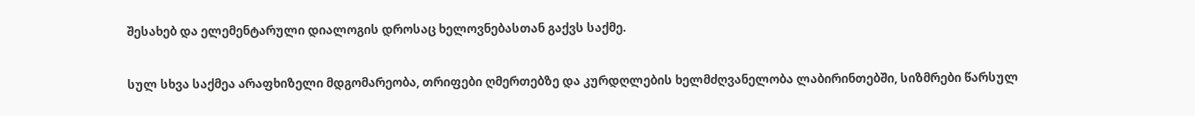შესახებ და ელემენტარული დიალოგის დროსაც ხელოვნებასთან გაქვს საქმე.

სულ სხვა საქმეა არაფხიზელი მდგომარეობა, თრიფები ღმერთებზე და კურდღლების ხელმძღვანელობა ლაბირინთებში, სიზმრები წარსულ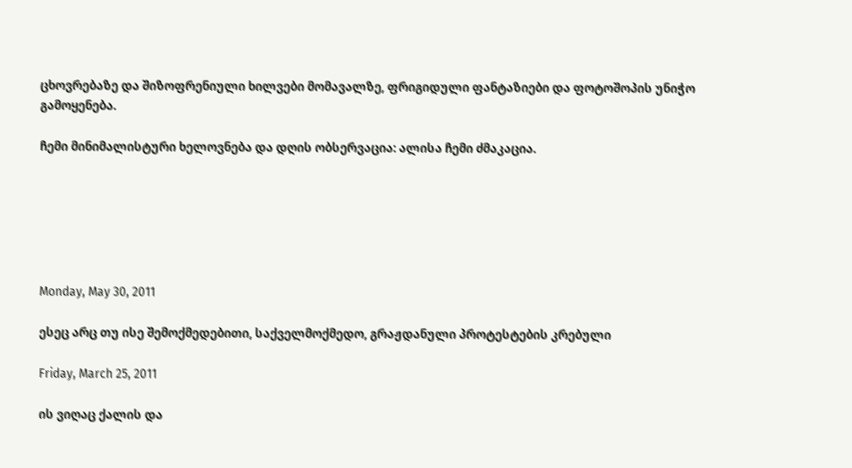ცხოვრებაზე და შიზოფრენიული ხილვები მომავალზე, ფრიგიდული ფანტაზიები და ფოტოშოპის უნიჭო გამოყენება.

ჩემი მინიმალისტური ხელოვნება და დღის ობსერვაცია: ალისა ჩემი ძმაკაცია.






Monday, May 30, 2011

ესეც არც თუ ისე შემოქმედებითი, საქველმოქმედო, გრაჟდანული პროტესტების კრებული

Friday, March 25, 2011

ის ვიღაც ქალის და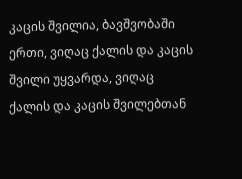კაცის შვილია, ბავშვობაში ერთი, ვიღაც ქალის და კაცის შვილი უყვარდა, ვიღაც ქალის და კაცის შვილებთან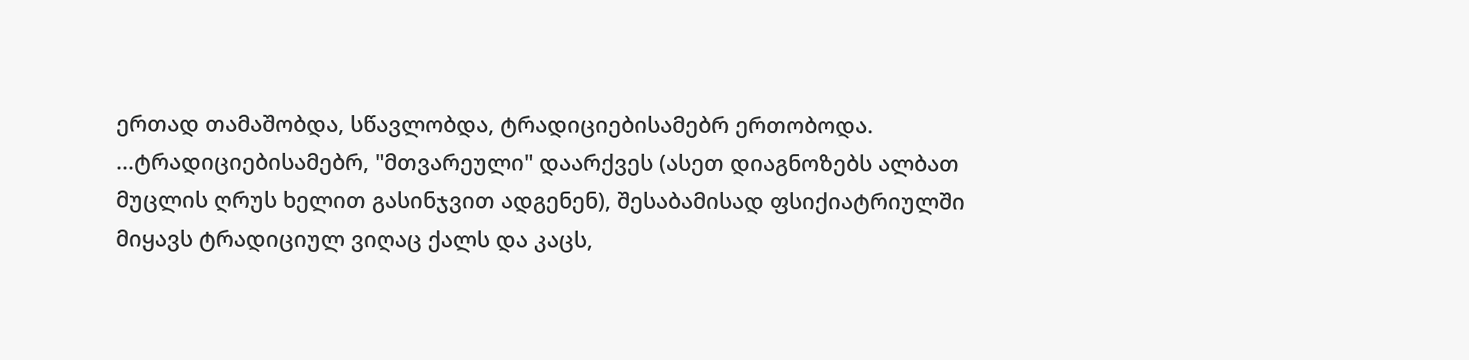ერთად თამაშობდა, სწავლობდა, ტრადიციებისამებრ ერთობოდა. ...ტრადიციებისამებრ, "მთვარეული" დაარქვეს (ასეთ დიაგნოზებს ალბათ მუცლის ღრუს ხელით გასინჯვით ადგენენ), შესაბამისად ფსიქიატრიულში მიყავს ტრადიციულ ვიღაც ქალს და კაცს,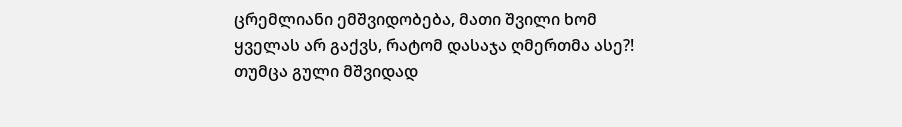ცრემლიანი ემშვიდობება, მათი შვილი ხომ ყველას არ გაქვს, რატომ დასაჯა ღმერთმა ასე?! თუმცა გული მშვიდად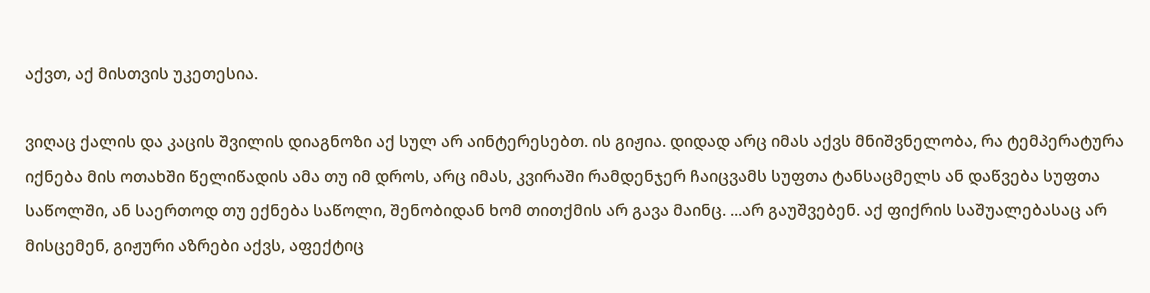აქვთ, აქ მისთვის უკეთესია.

ვიღაც ქალის და კაცის შვილის დიაგნოზი აქ სულ არ აინტერესებთ. ის გიჟია. დიდად არც იმას აქვს მნიშვნელობა, რა ტემპერატურა იქნება მის ოთახში წელიწადის ამა თუ იმ დროს, არც იმას, კვირაში რამდენჯერ ჩაიცვამს სუფთა ტანსაცმელს ან დაწვება სუფთა საწოლში, ან საერთოდ თუ ექნება საწოლი, შენობიდან ხომ თითქმის არ გავა მაინც. ...არ გაუშვებენ. აქ ფიქრის საშუალებასაც არ მისცემენ, გიჟური აზრები აქვს, აფექტიც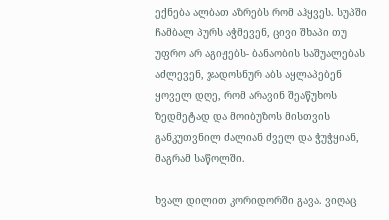ექნება ალბათ აზრებს რომ აჰყვეს. სუპში ჩამბალ პურს აჭმევენ, ცივი შხაპი თუ უფრო არ აგიჟებს- ბანაობის საშუალებას აძლევენ, ჯადოსნურ აბს აყლაპებენ ყოველ დღე, რომ არავინ შეაწუხოს ზედმეტად და მოიბუზოს მისთვის განკუთვნილ ძალიან ძველ და ჭუჭყიან, მაგრამ საწოლში.

ხვალ დილით კორიდორში გავა. ვიღაც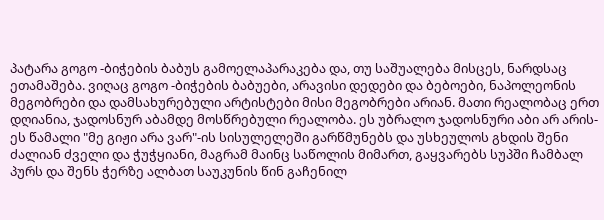პატარა გოგო -ბიჭების ბაბუს გამოელაპარაკება და, თუ საშუალება მისცეს, ნარდსაც ეთამაშება. ვიღაც გოგო -ბიჭების ბაბუები, არავისი დედები და ბებოები, ნაპოლეონის მეგობრები და დამსახურებული არტისტები მისი მეგობრები არიან. მათი რეალობაც ერთ დღიანია, ჯადოსნურ აბამდე მოსწრებული რეალობა. ეს უბრალო ჯადოსნური აბი არ არის- ეს წამალი "მე გიჟი არა ვარ"-ის სისულელეში გარწმუნებს და უსხეულოს გხდის შენი ძალიან ძველი და ჭუჭყიანი, მაგრამ მაინც საწოლის მიმართ, გაყვარებს სუპში ჩამბალ პურს და შენს ჭერზე ალბათ საუკუნის წინ გაჩენილ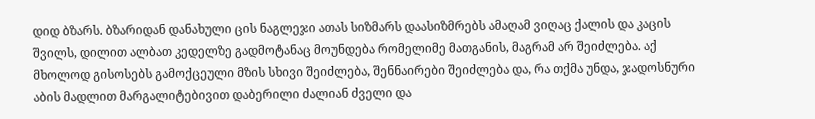დიდ ბზარს. ბზარიდან დანახული ცის ნაგლეჯი ათას სიზმარს დაასიზმრებს ამაღამ ვიღაც ქალის და კაცის შვილს, დილით ალბათ კედელზე გადმოტანაც მოუნდება რომელიმე მათგანის, მაგრამ არ შეიძლება. აქ მხოლოდ გისოსებს გამოქცეული მზის სხივი შეიძლება, შენნაირები შეიძლება და, რა თქმა უნდა, ჯადოსნური აბის მადლით მარგალიტებივით დაბერილი ძალიან ძველი და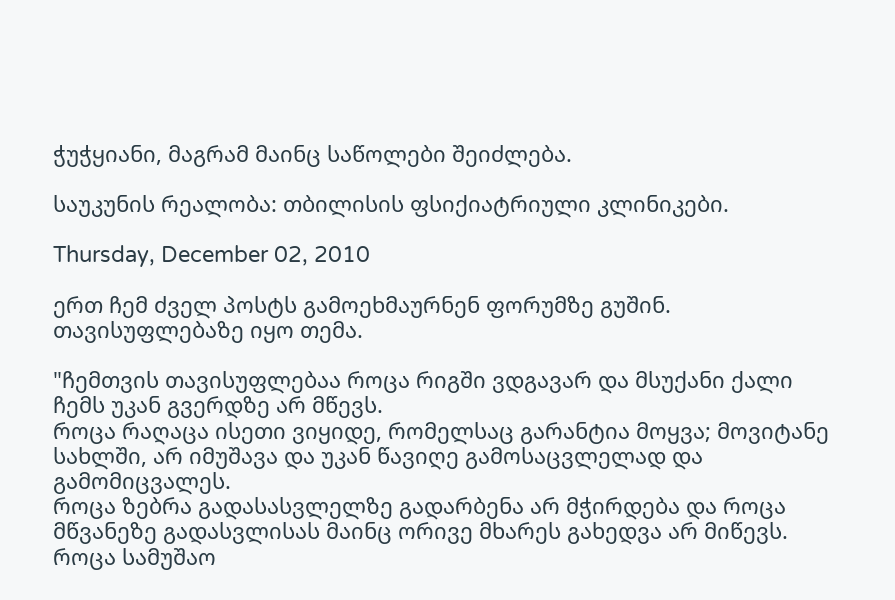ჭუჭყიანი, მაგრამ მაინც საწოლები შეიძლება.

საუკუნის რეალობა: თბილისის ფსიქიატრიული კლინიკები.

Thursday, December 02, 2010

ერთ ჩემ ძველ პოსტს გამოეხმაურნენ ფორუმზე გუშინ. თავისუფლებაზე იყო თემა.

"ჩემთვის თავისუფლებაა როცა რიგში ვდგავარ და მსუქანი ქალი ჩემს უკან გვერდზე არ მწევს.
როცა რაღაცა ისეთი ვიყიდე, რომელსაც გარანტია მოყვა; მოვიტანე სახლში, არ იმუშავა და უკან წავიღე გამოსაცვლელად და გამომიცვალეს.
როცა ზებრა გადასასვლელზე გადარბენა არ მჭირდება და როცა მწვანეზე გადასვლისას მაინც ორივე მხარეს გახედვა არ მიწევს.
როცა სამუშაო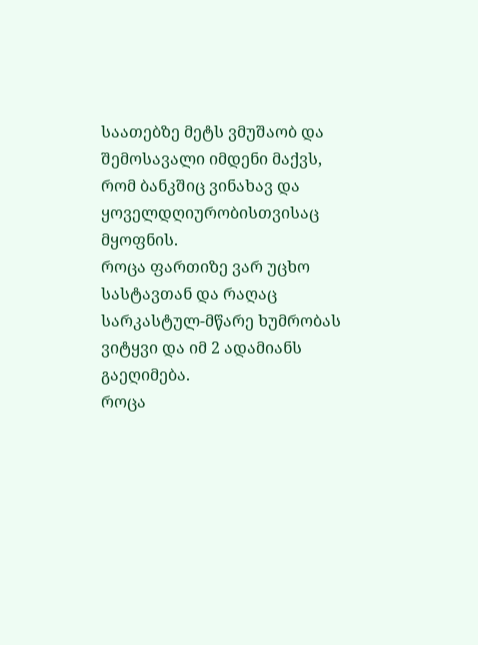საათებზე მეტს ვმუშაობ და შემოსავალი იმდენი მაქვს, რომ ბანკშიც ვინახავ და ყოველდღიურობისთვისაც მყოფნის.
როცა ფართიზე ვარ უცხო სასტავთან და რაღაც სარკასტულ-მწარე ხუმრობას ვიტყვი და იმ 2 ადამიანს გაეღიმება.
როცა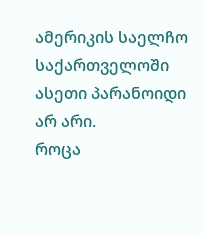ამერიკის საელჩო საქართველოში ასეთი პარანოიდი არ არი.
როცა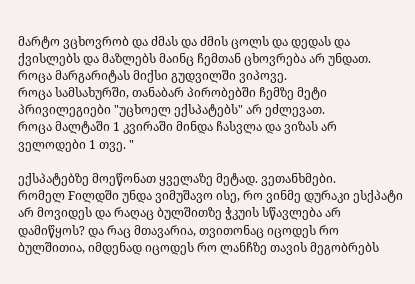მარტო ვცხოვრობ და ძმას და ძმის ცოლს და დედას და ქვისლებს და მაზლებს მაინც ჩემთან ცხოვრება არ უნდათ.
როცა მარგარიტას მიქსი გუდვილში ვიპოვე.
როცა სამსახურში, თანაბარ პირობებში ჩემზე მეტი პრივილეგიები "უცხოელ ექსპატებს" არ ეძლევათ.
როცა მალტაში 1 კვირაში მინდა ჩასვლა და ვიზას არ ველოდები 1 თვე. "

ექსპატებზე მოეწონათ ყველაზე მეტად. ვეთანხმები.
რომელ Fილდში უნდა ვიმუშავო ისე, რო ვინმე დურაკი ესქპატი არ მოვიდეს და რაღაც ბულშითზე ჭკუის სწავლება არ დამიწყოს? და რაც მთავარია, თვითონაც იცოდეს რო ბულშითია, იმდენად იცოდეს რო ლანჩზე თავის მეგობრებს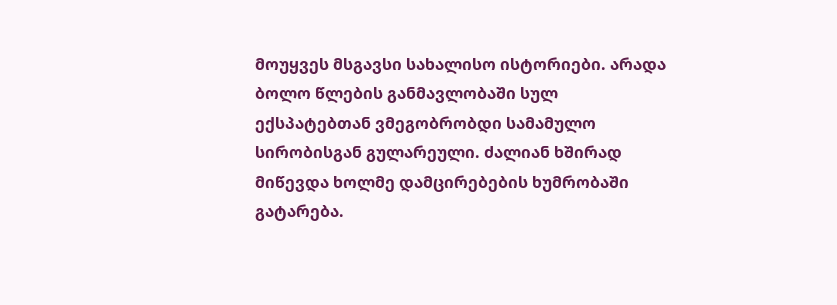მოუყვეს მსგავსი სახალისო ისტორიები. არადა ბოლო წლების განმავლობაში სულ ექსპატებთან ვმეგობრობდი სამამულო სირობისგან გულარეული. ძალიან ხშირად მიწევდა ხოლმე დამცირებების ხუმრობაში გატარება.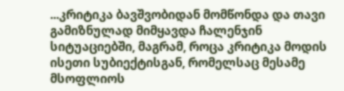...კრიტიკა ბავშვობიდან მომწონდა და თავი გამიზნულად მიმყავდა ჩალენჯინ სიტუაციებში, მაგრამ, როცა კრიტიკა მოდის ისეთი სუბიექტისგან, რომელსაც მესამე მსოფლიოს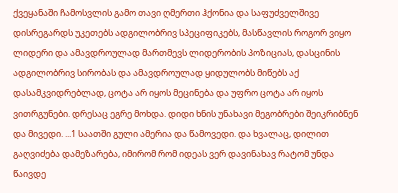ქვეყანაში ჩამოსვლის გამო თავი ღმერთი ჰქონია და საფუძველშივე დისრეგარდს უკეთებს ადგილობრივ სპეციფიკებს, მასწავლის როგორ ვიყო ლიდერი და ამავდროულად მართმევს ლიდერობის პოზიციას, დასცინის ადგილობრივ სირობას და ამავდროულად ყიდულობს მიწებს აქ დასამკვიდრებლად, ცოტა არ იყოს მეცინება და უფრო ცოტა არ იყოს ვითრგუნები. დრესაც ეგრე მოხდა. დიდი ხნის უნახავი მეგობრები შეიკრიბნენ და მივედი. ...1 საათში გული ამერია და წამოვედი. და ხვალაც, დილით გაღვიძება დამეზარება, იმირომ რომ იდეას ვერ დავინახავ რატომ უნდა წაივდე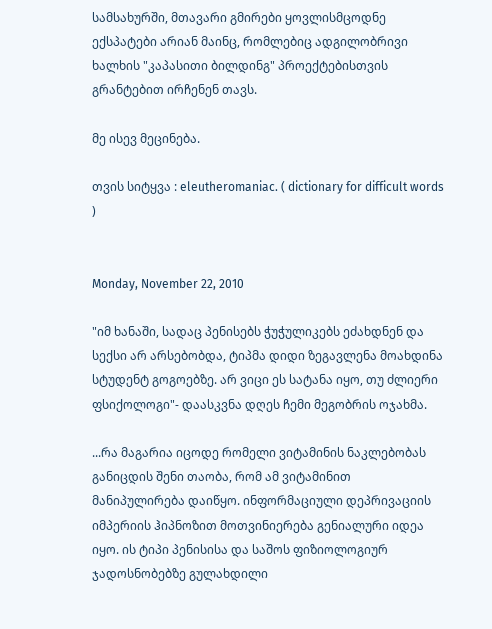სამსახურში, მთავარი გმირები ყოვლისმცოდნე ექსპატები არიან მაინც, რომლებიც ადგილობრივი ხალხის "კაპასითი ბილდინგ" პროექტებისთვის გრანტებით ირჩენენ თავს.

მე ისევ მეცინება.

თვის სიტყვა : eleutheromaniac. ( dictionary for difficult words )


Monday, November 22, 2010

"იმ ხანაში, სადაც პენისებს ჭუჭულიკებს ეძახდნენ და სექსი არ არსებობდა, ტიპმა დიდი ზეგავლენა მოახდინა სტუდენტ გოგოებზე. არ ვიცი ეს სატანა იყო, თუ ძლიერი ფსიქოლოგი"- დაასკვნა დღეს ჩემი მეგობრის ოჯახმა.

...რა მაგარია იცოდე რომელი ვიტამინის ნაკლებობას განიცდის შენი თაობა, რომ ამ ვიტამინით მანიპულირება დაიწყო. ინფორმაციული დეპრივაციის იმპერიის ჰიპნოზით მოთვინიერება გენიალური იდეა იყო. ის ტიპი პენისისა და საშოს ფიზიოლოგიურ ჯადოსნობებზე გულახდილი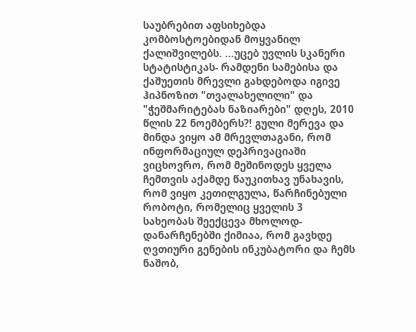საუბრებით აფსიხებდა კომბოსტოებიდან მოყვანილ ქალიშვილებს. ...უცებ უვლის სკანერი სტატისტიკას- რამდენი სამებისა და ქაშუეთის მრევლი გახდებოდა იგივე ჰიპნოზით "თვალახელილი" და "ჭეშმარიტებას ნაზიარები" დღეს, 2010 წლის 22 ნოემბერს?! გული მერევა და მინდა ვიყო ამ მრევლთაგანი, რომ ინფორმაციულ დეპრივაციაში ვიცხოვრო, რომ მეშინოდეს ყველა ჩემთვის აქამდე წაუკითხავ უნახავის, რომ ვიყო კეთილგულა, წარჩინებული რობოტი, რომელიც ყველის 3 სახეობას შეექცევა მხოლოდ- დანარჩენებში ქიმიაა, რომ გავხდე ღვთიური გენების ინკუბატორი და ჩემს ნაშობ,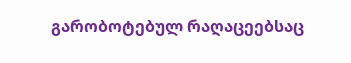გარობოტებულ რაღაცეებსაც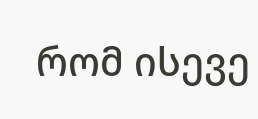რომ ისევე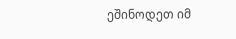ეშინოდეთ იმ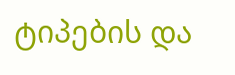ტიპების და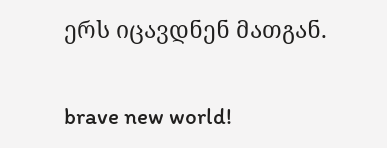ერს იცავდნენ მათგან.

brave new world!